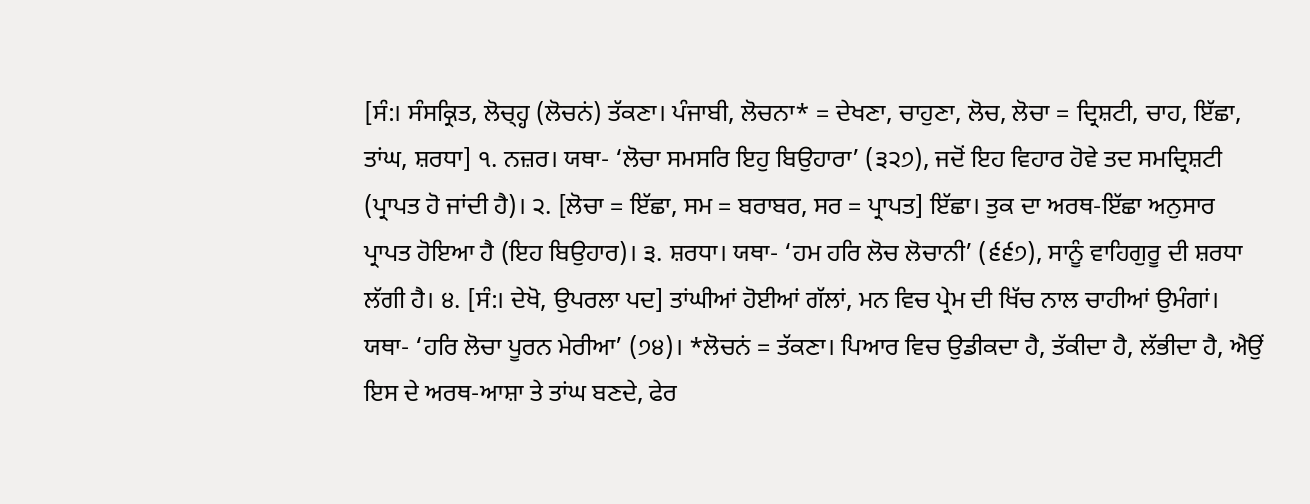[ਸੰ:। ਸੰਸਕ੍ਰਿਤ, ਲੋਚ੍ਹ੍ਹ (ਲੋਚਨਂ) ਤੱਕਣਾ। ਪੰਜਾਬੀ, ਲੋਚਨਾ* = ਦੇਖਣਾ, ਚਾਹੁਣਾ, ਲੋਚ, ਲੋਚਾ = ਦ੍ਰਿਸ਼ਟੀ, ਚਾਹ, ਇੱਛਾ, ਤਾਂਘ, ਸ਼ਰਧਾ] ੧. ਨਜ਼ਰ। ਯਥਾ- ‘ਲੋਚਾ ਸਮਸਰਿ ਇਹੁ ਬਿਉਹਾਰਾ’ (੩੨੭), ਜਦੋਂ ਇਹ ਵਿਹਾਰ ਹੋਵੇ ਤਦ ਸਮਦ੍ਰਿਸ਼ਟੀ (ਪ੍ਰਾਪਤ ਹੋ ਜਾਂਦੀ ਹੈ)। ੨. [ਲੋਚਾ = ਇੱਛਾ, ਸਮ = ਬਰਾਬਰ, ਸਰ = ਪ੍ਰਾਪਤ] ਇੱਛਾ। ਤੁਕ ਦਾ ਅਰਥ-ਇੱਛਾ ਅਨੁਸਾਰ ਪ੍ਰਾਪਤ ਹੋਇਆ ਹੈ (ਇਹ ਬਿਉਹਾਰ)। ੩. ਸ਼ਰਧਾ। ਯਥਾ- ‘ਹਮ ਹਰਿ ਲੋਚ ਲੋਚਾਨੀ’ (੬੬੭), ਸਾਨੂੰ ਵਾਹਿਗੁਰੂ ਦੀ ਸ਼ਰਧਾ ਲੱਗੀ ਹੈ। ੪. [ਸੰ:। ਦੇਖੋ, ਉਪਰਲਾ ਪਦ] ਤਾਂਘੀਆਂ ਹੋਈਆਂ ਗੱਲਾਂ, ਮਨ ਵਿਚ ਪ੍ਰੇਮ ਦੀ ਖਿੱਚ ਨਾਲ ਚਾਹੀਆਂ ਉਮੰਗਾਂ। ਯਥਾ- ‘ਹਰਿ ਲੋਚਾ ਪੂਰਨ ਮੇਰੀਆ’ (੭੪)। *ਲੋਚਨਂ = ਤੱਕਣਾ। ਪਿਆਰ ਵਿਚ ਉਡੀਕਦਾ ਹੈ, ਤੱਕੀਦਾ ਹੈ, ਲੱਭੀਦਾ ਹੈ, ਐਉਂ ਇਸ ਦੇ ਅਰਥ-ਆਸ਼ਾ ਤੇ ਤਾਂਘ ਬਣਦੇ, ਫੇਰ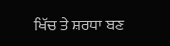ਖਿੱਚ ਤੇ ਸ਼ਰਧਾ ਬਣ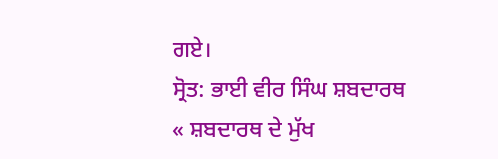ਗਏ।
ਸ੍ਰੋਤ: ਭਾਈ ਵੀਰ ਸਿੰਘ ਸ਼ਬਦਾਰਥ
« ਸ਼ਬਦਾਰਥ ਦੇ ਮੁੱਖ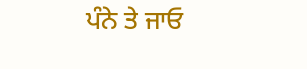ਪੰਨੇ ਤੇ ਜਾਓ